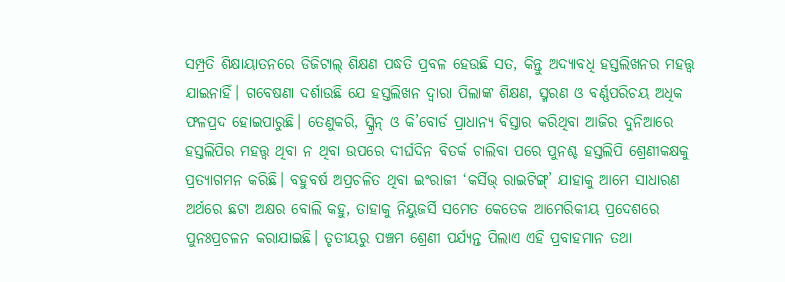ସମ୍ପ୍ରତି ଶିକ୍ଷାୟାତନରେ ଡିଜିଟାଲ୍ ଶିକ୍ଷଣ ପଦ୍ଧତି ପ୍ରବଳ ହେଉଛି ସତ, କିନ୍ତୁ ଅଦ୍ୟାବଧି ହସ୍ତଲିଖନର ମହତ୍ତ୍ବ ଯାଇନାହିଁ। ଗବେଷଣା ଦର୍ଶାଉଛି ଯେ ହସ୍ତଲିଖନ ଦ୍ବାରା ପିଲାଙ୍କ ଶିକ୍ଷଣ, ସ୍ମରଣ ଓ ବର୍ଣ୍ଣପରିଚୟ ଅଧିକ ଫଳପ୍ରଦ ହୋଇପାରୁଛି। ତେଣୁକରି, ସ୍କ୍ରିନ୍ ଓ କି’ବୋର୍ଡ ପ୍ରାଧାନ୍ୟ ବିସ୍ତାର କରିଥିବା ଆଜିର ଦୁନିଆରେ ହସ୍ତଲିପିର ମହତ୍ତ୍ବ ଥିବା ନ ଥିବା ଉପରେ ଦୀର୍ଘଦିନ ବିତର୍କ ଚାଲିବା ପରେ ପୁନଶ୍ଚ ହସ୍ତଲିପି ଶ୍ରେଣୀକକ୍ଷକୁ ପ୍ରତ୍ୟାଗମନ କରିଛି। ବହୁବର୍ଷ ଅପ୍ରଚଳିତ ଥିବା ଇଂରାଜୀ ‘କର୍ସିଭ୍ ରାଇଟିଙ୍ଗ୍’ ଯାହାକୁ ଆମେ ସାଧାରଣ ଅର୍ଥରେ ଛଟା ଅକ୍ଷର ବୋଲି କହୁ, ତାହାକୁ ନିୟୁଜର୍ସି ସମେତ କେତେକ ଆମେରିକୀୟ ପ୍ରଦେଶରେ ପୁନଃପ୍ରଚଳନ କରାଯାଇଛି। ତୃତୀୟରୁ ପଞ୍ଚମ ଶ୍ରେଣୀ ପର୍ଯ୍ୟନ୍ତ ପିଲାଏ ଏହି ପ୍ରବାହମାନ ତଥା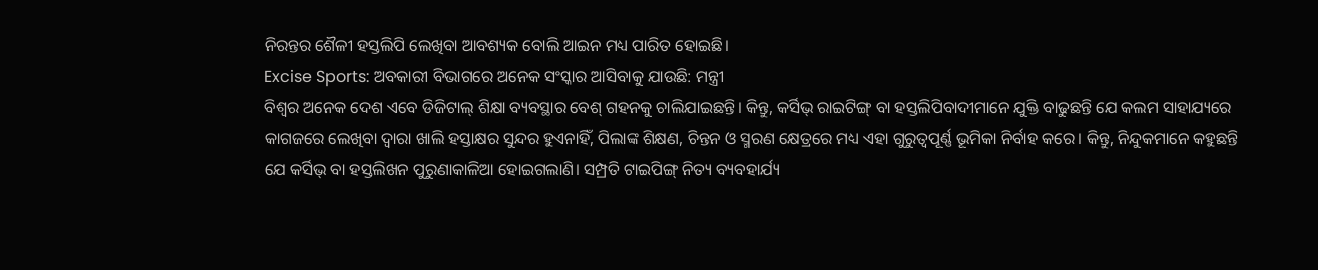ନିରନ୍ତର ଶୈଳୀ ହସ୍ତଲିପି ଲେଖିବା ଆବଶ୍ୟକ ବୋଲି ଆଇନ ମଧ୍ୟ ପାରିତ ହୋଇଛି।
Excise Sports: ଅବକାରୀ ବିଭାଗରେ ଅନେକ ସଂସ୍କାର ଆସିବାକୁ ଯାଉଛି: ମନ୍ତ୍ରୀ
ବିଶ୍ବର ଅନେକ ଦେଶ ଏବେ ଡିଜିଟାଲ୍ ଶିକ୍ଷା ବ୍ୟବସ୍ଥାର ବେଶ୍ ଗହନକୁ ଚାଲିଯାଇଛନ୍ତି। କିନ୍ତୁ, କର୍ସିଭ୍ ରାଇଟିଙ୍ଗ୍ ବା ହସ୍ତଲିପିବାଦୀମାନେ ଯୁକ୍ତି ବାଢୁଛନ୍ତି ଯେ କଲମ ସାହାଯ୍ୟରେ କାଗଜରେ ଲେଖିବା ଦ୍ବାରା ଖାଲି ହସ୍ତାକ୍ଷର ସୁନ୍ଦର ହୁଏନାହିଁ, ପିଲାଙ୍କ ଶିକ୍ଷଣ, ଚିନ୍ତନ ଓ ସ୍ମରଣ କ୍ଷେତ୍ରରେ ମଧ୍ୟ ଏହା ଗୁରୁତ୍ବପୂର୍ଣ୍ଣ ଭୂମିକା ନିର୍ବାହ କରେ। କିନ୍ତୁ, ନିନ୍ଦୁକମାନେ କହୁଛନ୍ତି ଯେ କର୍ସିଭ୍ ବା ହସ୍ତଲିଖନ ପୁରୁଣାକାଳିଆ ହୋଇଗଲାଣି। ସମ୍ପ୍ରତି ଟାଇପିଙ୍ଗ୍ ନିତ୍ୟ ବ୍ୟବହାର୍ଯ୍ୟ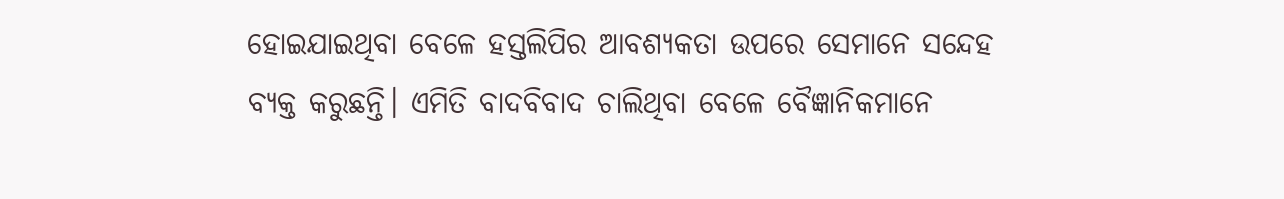ହୋଇଯାଇଥିବା ବେଳେ ହସ୍ତଲିପିର ଆବଶ୍ୟକତା ଉପରେ ସେମାନେ ସନ୍ଦେହ ବ୍ୟକ୍ତ କରୁଛନ୍ତି। ଏମିତି ବାଦବିବାଦ ଚାଲିଥିବା ବେଳେ ବୈଜ୍ଞାନିକମାନେ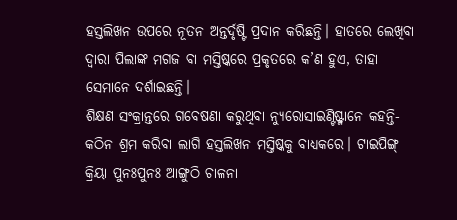ହସ୍ତଲିଖନ ଉପରେ ନୂତନ ଅନ୍ତର୍ଦୃଷ୍ଟି ପ୍ରଦାନ କରିଛନ୍ତି। ହାତରେ ଲେଖିବା ଦ୍ବାରା ପିଲାଙ୍କ ମଗଜ ବା ମସ୍ତିଷ୍କରେ ପ୍ରକୃତରେ କ’ଣ ହୁଏ, ତାହା ସେମାନେ ଦର୍ଶାଇଛନ୍ତି।
ଶିକ୍ଷଣ ସଂକ୍ରାନ୍ତରେ ଗବେଷଣା କରୁଥିବା ନ୍ୟୁରୋସାଇଣ୍ଟିଷ୍ଟ୍ମାନେ କହନ୍ତି- କଠିନ ଶ୍ରମ କରିବା ଲାଗି ହସ୍ତଲିଖନ ମସ୍ତିଷ୍କକୁ ବାଧ୍ୟକରେ। ଟାଇପିଙ୍ଗ୍ କ୍ରିୟା ପୁନଃପୁନଃ ଆଙ୍ଗୁଠି ଚାଳନା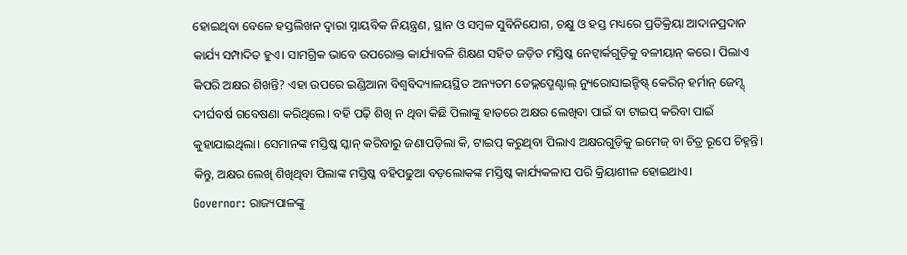ହୋଇଥିବା ବେଳେ ହସ୍ତଲିଖନ ଦ୍ବାରା ସ୍ନାୟବିକ ନିୟନ୍ତ୍ରଣ, ସ୍ଥାନ ଓ ସମ୍ବଳ ସୁବିନିଯୋଗ, ଚକ୍ଷୁ ଓ ହସ୍ତ ମଧ୍ୟରେ ପ୍ରତିକ୍ରିୟା ଆଦାନପ୍ରଦାନ କାର୍ଯ୍ୟ ସମ୍ପାଦିତ ହୁଏ। ସାମଗ୍ରିକ ଭାବେ ଉପରୋକ୍ତ କାର୍ଯ୍ୟାବଳି ଶିକ୍ଷଣ ସହିତ ଜଡ଼ିତ ମସ୍ତିଷ୍କ ନେଟ୍ୱାର୍କଗୁଡ଼ିକୁ ବଳୀୟାନ୍ କରେ। ପିଲାଏ କିପରି ଅକ୍ଷର ଶିଖନ୍ତି? ଏହା ଉପରେ ଇଣ୍ଡିଆନା ବିଶ୍ବବିଦ୍ୟାଳୟସ୍ଥିତ ଅନ୍ୟତମ ଡେଭ୍ଲପ୍ମେଣ୍ଟାଲ୍ ନ୍ୟୁରୋସାଇନ୍ଟିଷ୍ଟ୍ କେରିନ୍ ହର୍ମାନ୍ ଜେମ୍ସ୍ ଦୀର୍ଘବର୍ଷ ଗବେଷଣା କରିଥିଲେ। ବହି ପଢ଼ି ଶିଖି ନ ଥିବା କିଛି ପିଲାଙ୍କୁ ହାତରେ ଅକ୍ଷର ଲେଖିବା ପାଇଁ ବା ଟାଇପ୍ କରିବା ପାଇଁ କୁହାଯାଇଥିଲା। ସେମାନଙ୍କ ମସ୍ତିଷ୍କ ସ୍କାନ୍ କରିବାରୁ ଜଣାପଡ଼ିଲା କି, ଟାଇପ୍ କରୁଥିବା ପିଲାଏ ଅକ୍ଷରଗୁଡ଼ିକୁ ଇମେଜ୍ ବା ଚିତ୍ର ରୂପେ ଚିହ୍ନନ୍ତି। କିନ୍ତୁ, ଅକ୍ଷର ଲେଖି ଶିଖିଥିବା ପିଲାଙ୍କ ମସ୍ତିଷ୍କ ବହିପଢୁଆ ବଡ଼ଲୋକଙ୍କ ମସ୍ତିଷ୍କ କାର୍ଯ୍ୟକଳାପ ପରି କ୍ରିୟାଶୀଳ ହୋଇଥାଏ।
Governor: ରାଜ୍ୟପାଳଙ୍କୁ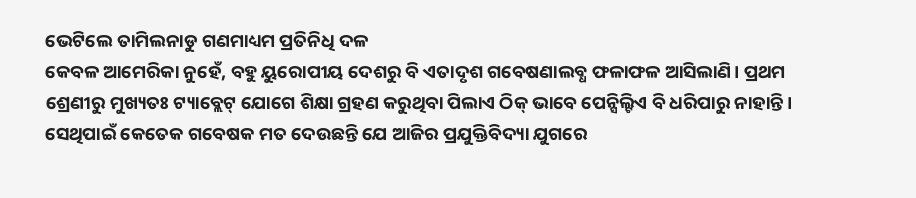ଭେଟିଲେ ତାମିଲନାଡୁ ଗଣମାଧ୍ୟମ ପ୍ରତିନିଧି ଦଳ
କେବଳ ଆମେରିକା ନୁହେଁ, ବହୁ ୟୁରୋପୀୟ ଦେଶରୁ ବି ଏତାଦୃଶ ଗବେଷଣାଲବ୍ଧ ଫଳାଫଳ ଆସିଲାଣି। ପ୍ରଥମ ଶ୍ରେଣୀରୁ ମୁଖ୍ୟତଃ ଟ୍ୟାବ୍ଲେଟ୍ ଯୋଗେ ଶିକ୍ଷା ଗ୍ରହଣ କରୁଥିବା ପିଲାଏ ଠିକ୍ ଭାବେ ପେନ୍ସିଲ୍ଟିଏ ବି ଧରିପାରୁ ନାହାନ୍ତି। ସେଥିପାଇଁ କେତେକ ଗବେଷକ ମତ ଦେଉଛନ୍ତି ଯେ ଆଜିର ପ୍ରଯୁକ୍ତିବିଦ୍ୟା ଯୁଗରେ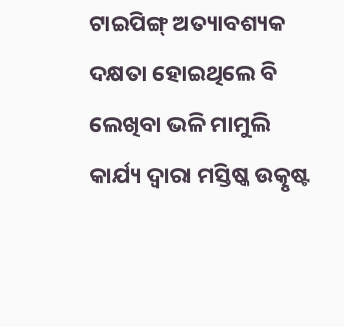ଟାଇପିଙ୍ଗ୍ ଅତ୍ୟାବଶ୍ୟକ ଦକ୍ଷତା ହୋଇଥିଲେ ବି ଲେଖିବା ଭଳି ମାମୁଲି କାର୍ଯ୍ୟ ଦ୍ବାରା ମସ୍ତିଷ୍କ ଉତ୍କୃଷ୍ଟ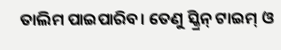ତାଲିମ ପାଇପାରିବ। ତେଣୁ ସ୍କ୍ରିନ୍ ଟାଇମ୍ ଓ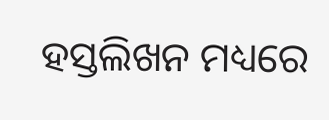ହସ୍ତଲିଖନ ମଧ୍ୟରେ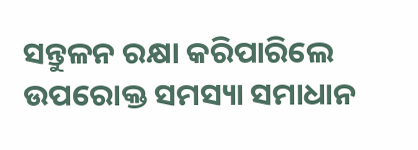ସନ୍ତୁଳନ ରକ୍ଷା କରିପାରିଲେ ଉପରୋକ୍ତ ସମସ୍ୟା ସମାଧାନ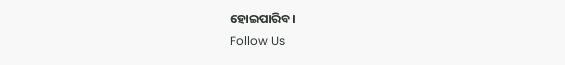ହୋଇପାରିବ।
Follow Us